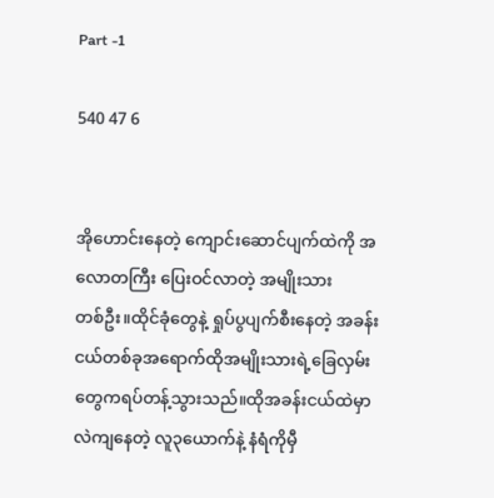Part -1

540 47 6


အိုဟောင်းနေတဲ့ ကျောင်းဆောင်ပျက်ထဲကို အလောတကြီး ပြေးဝင်လာတဲ့ အမျိုးသား
တစ်ဦး။ထိုင်ခုံတွေနဲ့ ရှုပ်ပွပျက်စီးနေတဲ့ အခန်းငယ်တစ်ခုအရောက်ထိုအမျိုးသားရဲ့ခြေလှမ်းတွေကရပ်တန့်သွားသည်။ထိုအခန်းငယ်ထဲမှာ လဲကျနေတဲ့ လူ၃ယောက်နဲ့ နံရံကိုမှီ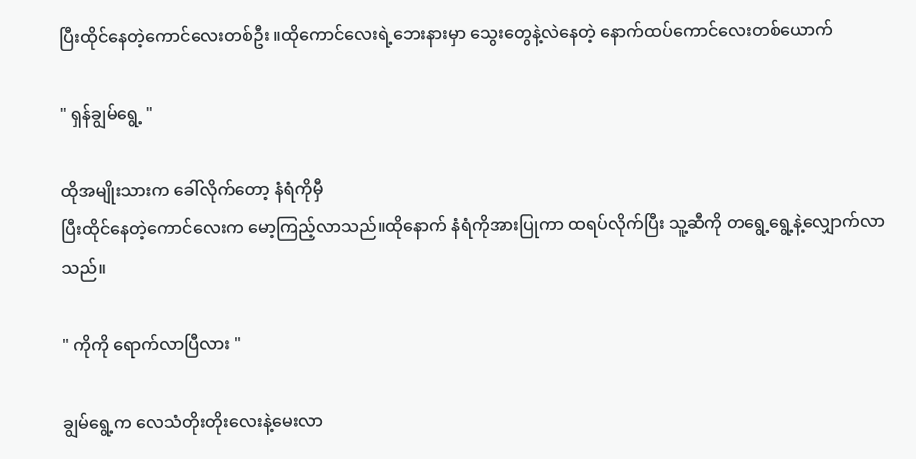ပြီးထိုင်နေတဲ့ကောင်လေးတစ်ဦး ။ထိုကောင်လေးရဲ့ဘေးနားမှာ သွေးတွေနဲ့လဲနေတဲ့ နောက်ထပ်ကောင်လေးတစ်ယောက်

" ရှန်ချွမ်ရွေ့ "

ထိုအမျိုးသားက ခေါ်လိုက်တော့ နံရံကိုမှီ
ပြီးထိုင်နေတဲ့ကောင်လေးက မော့ကြည့်လာသည်။ထိုနောက် နံရံကိုအားပြုကာ ထရပ်လိုက်ပြီး သူ့ဆီကို တရွေ့ရွေ့နဲ့လျှောက်လာ
သည်။

" ကိုကို ရောက်လာပြီလား "

ချွမ်ရွေ့က လေသံတိုးတိုးလေးနဲ့မေးလာ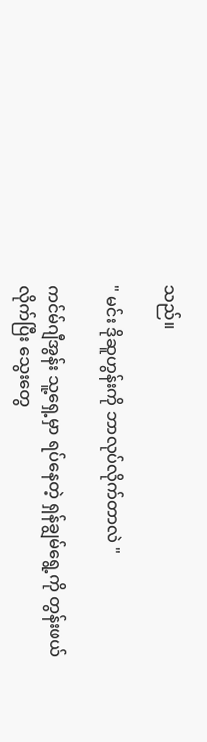သည်။

" မင်း ဒိုဆူဟွန်းကို ဘာလုပ်လိုက်တာလဲ "

ကင်မ်ဂျီအွန်း သူ့ရှေ့မှာ ရပ်နေတဲ့ ရှန်ချွမ်ရွေ့ကို တွန်းဖယ်လိုက်ပြီး သွေးတွေ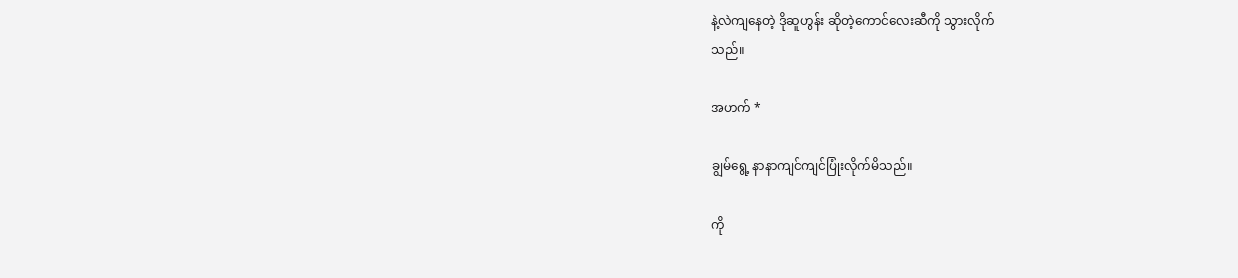နဲ့လဲကျနေတဲ့ ဒိုဆူဟွန်း ဆိုတဲ့ကောင်လေးဆီကို သွားလိုက်
သည်။

အဟက် *

ချွမ်ရွေ့ နာနာကျင်ကျင်ပြုံးလိုက်မိသည်။

ကို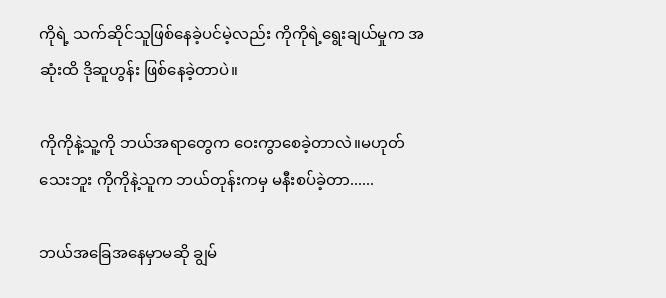ကိုရဲ့ သက်ဆိုင်သူဖြစ်နေခဲ့ပင်မဲ့လည်း ကိုကိုရဲ့ရွေးချယ်မှုက အဆုံးထိ ဒိုဆူဟွန်း ဖြစ်နေခဲ့တာပဲ။

ကိုကိုနဲ့သူ့ကို ဘယ်အရာတွေက ဝေးကွာစေခဲ့တာလဲ။မဟုတ်သေးဘူး ကိုကိုနဲ့သူက ဘယ်တုန်းကမှ မနီးစပ်ခဲ့တာ......

ဘယ်အခြေအနေမှာမဆို ချွမ်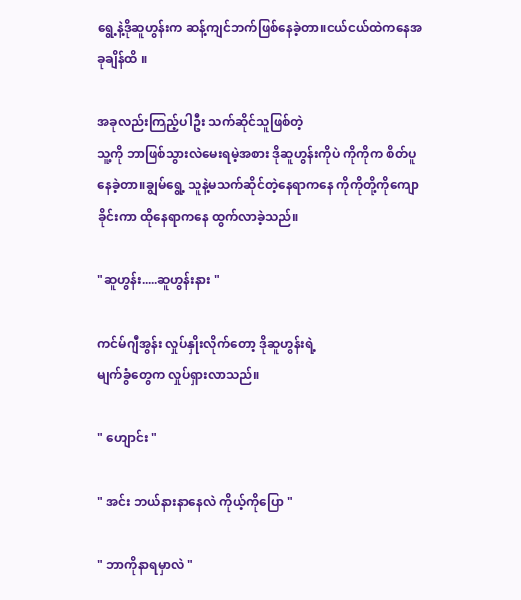ရွေ့နဲ့ဒိုဆူဟွန်းက ဆန့်ကျင်ဘက်ဖြစ်နေခဲ့တာ။ငယ်ငယ်ထဲကနေအခုချိန်ထိ ။

အခုလည်းကြည့်ပါဦး သက်ဆိုင်သူဖြစ်တဲ့
သူ့ကို ဘာဖြစ်သွားလဲမေးရမဲ့အစား ဒိုဆူဟွန်းကိုပဲ ကိုကိုက စိတ်ပူနေခဲ့တာ။ချွမ်ရွေ့ သူနဲ့မသက်ဆိုင်တဲ့နေရာကနေ ကိုကိုတို့ကိုကျောခိုင်းကာ ထိုနေရာကနေ ထွက်လာခဲ့သည်။

"ဆူဟွန်း.....ဆူဟွန်းနား "

ကင်မ်ဂျီအွန်း လှုပ်နှိုးလိုက်တော့ ဒိုဆူဟွန်းရဲ့
မျက်ခွံတွေက လှုပ်ရှားလာသည်။

" ဟျောင်း "

" အင်း ဘယ်နားနာနေလဲ ကိုယ့်ကိုပြော "

" ဘာကိုနာရမှာလဲ "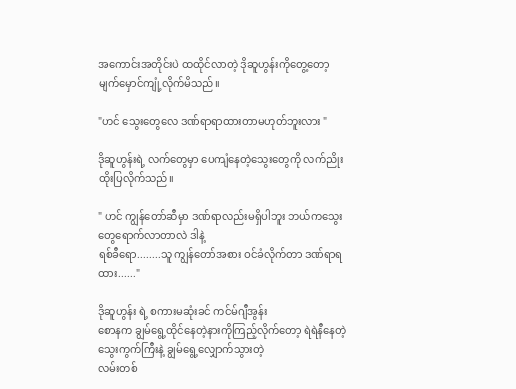အကောင်းအတိုင်းပဲ ထထိုင်လာတဲ့ ဒိုဆူဟွန်းကိုတွေ့တော့ မျက်မှောင်ကျုံ့လိုက်မိသည်။

"ဟင် သွေးတွေလေ ဒဏ်ရာရာထားတာမဟုတ်ဘူးလား "

ဒိုဆူဟွန်းရဲ့ လက်တွေမှာ ပေကျံနေတဲ့သွေးတွေကို လက်ညိုးထိုးပြလိုက်သည်။

" ဟင် ကျွန်တော်ဆီမှာ ဒဏ်ရာလည်းမရှိပါဘူး ဘယ်ကသွေးတွေရောက်လာတာလဲ ဒါနဲ့
ရစ်ခီရော........သူ ကျွန်တော်အစား ဝင်ခံလိုက်တာ ဒဏ်ရာရထား......"

ဒိုဆူဟွန်း ရဲ့ စကားမဆုံးခင် ကင်မ်ဂျီအွန်း
စောနက ချွမ်ရွေ့ထိုင်နေတဲ့နားကိုကြည့်လိုက်တော့ ရဲရဲနီနေတဲ့
သွေးကွက်ကြီးနဲ့ ချွမ်ရွေ့လျှောက်သွားတဲ့
လမ်းတစ်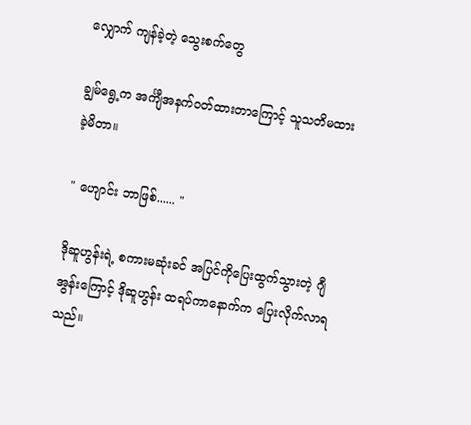လျှောက် ကျန်ခဲ့တဲ့ သွေးစက်တွေ

ချွမ်ရွေ့က အင်္ကျီအနက်ဝတ်ထားတာကြောင့် သူသတိမထားခဲ့မိတာ။

" ဟျောင်း ဘာဖြစ်...... "

ဒိုဆူဟွန်းရဲ့ စကားမဆုံးခင် အပြင်ကိုပြေးထွက်သွားတဲ့ ဂျီအွန်းကြောင့် ဒိုဆူဟွန်း ထရပ်ကာနောက်က ပြေးလိုက်လာရသည်။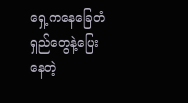ရှေ့ကနေခြေတံရှည်တွေနဲ့ပြေးနေတဲ့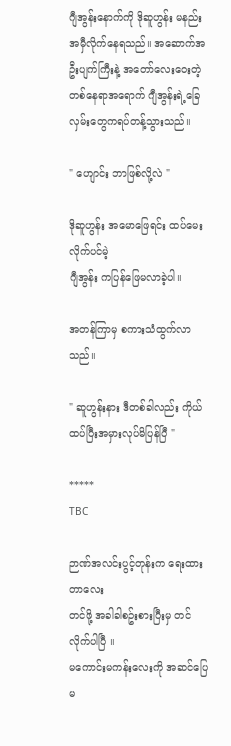ဂျီအွန်းနောက်ကို ဒိုဆူဟွန်း မနည်းအမှီလိုက်နေရသည်။ အဆောက်အဦးပျက်ကြီးနဲ့ အတော်လေးဝေးတဲ့ တစ်နေရာအရောက် ဂျီအွန်းရဲ့ခြေလှမ်းတွေကရပ်တန့်သွားသည်။

" ဟျောင်း ဘာဖြစ်လို့လဲ "

ဒိုဆူဟွန်း အမောဖြေရင်း ထပ်မေးလိုက်ပင်မဲ့
ဂျီအွန်း ကပြန်ဖြေမလာခဲ့ပါ။

အတန်ကြာမှ စကားသံထွက်လာသည်။

" ဆူဟွန်းနား ဒီတစ်ခါလည်း ကိုယ်ထပ်ပြီးအမှားလုပ်မိပြန်ပြီ "

*****
TBC

ဉာဏ်အလင်းပွင့်တုန်းက ရေးထားတာလေး
တင်ဖို့ အခါခါစဥ်းစားပြီးမှ တင်လိုက်ပါပြီ ။
မကောင်းမကန်းလေးကို အဆင်ပြေမ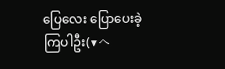ပြေလေး ပြောပေးခဲ့ကြပါဦး(▼へ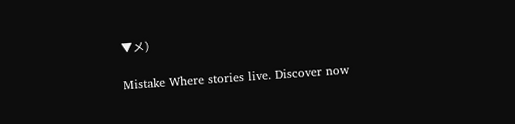▼メ)

Mistake Where stories live. Discover now